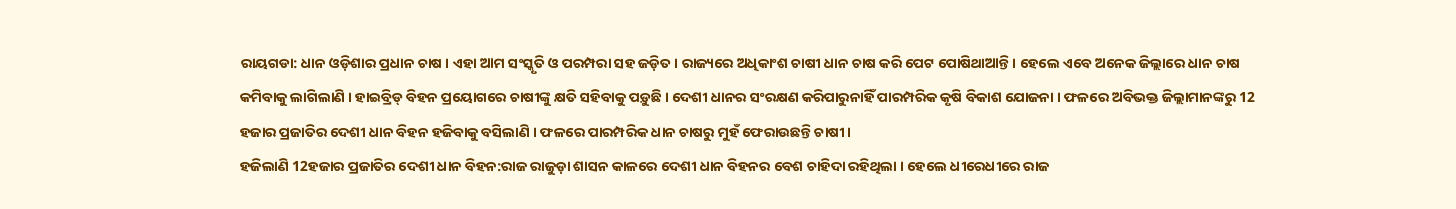ରାୟଗଡା: ଧାନ ଓଡ଼ିଶାର ପ୍ରଧାନ ଚାଷ । ଏହା ଆମ ସଂସ୍କୃତି ଓ ପରମ୍ପରା ସହ ଜଡ଼ିତ । ରାଜ୍ୟରେ ଅଧିକାଂଶ ଚାଷୀ ଧାନ ଚାଷ କରି ପେଟ ପୋଷିଥାଆନ୍ତି । ହେଲେ ଏବେ ଅନେକ ଜିଲ୍ଲାରେ ଧାନ ଚାଷ କମିବାକୁ ଲାଗିଲାଣି । ହାଇବ୍ରିଡ୍ ବିହନ ପ୍ରୟୋଗରେ ଚାଷୀଙ୍କୁ କ୍ଷତି ସହିବାକୁ ପଡ଼ୁଛି । ଦେଶୀ ଧାନର ସଂରକ୍ଷଣ କରିପାରୁନାହିଁ ପାରମ୍ପରିକ କୃଷି ବିକାଶ ଯୋଜନା । ଫଳରେ ଅବିଭକ୍ତ ଜିଲ୍ଲାମାନଙ୍କରୁ 12 ହଜାର ପ୍ରଜାତିର ଦେଶୀ ଧାନ ବିହନ ହଜିବାକୁ ବସିଲାଣି । ଫଳରେ ପାରମ୍ପରିକ ଧାନ ଚାଷରୁ ମୁହଁ ଫେରାଉଛନ୍ତି ଚାଷୀ ।
ହଜିଲାଣି 12ହଜାର ପ୍ରଜାତିର ଦେଶୀ ଧାନ ବିହନ:ରାଜ ରାଜୁଡ଼ା ଶାସନ କାଳରେ ଦେଶୀ ଧାନ ବିହନର ବେଶ ଚାହିଦା ରହିଥିଲା । ହେଲେ ଧୀରେଧୀରେ ରାଜ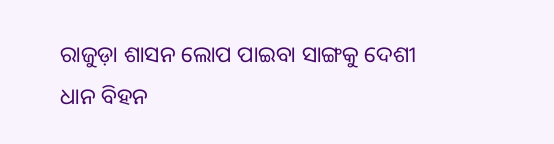ରାଜୁଡ଼ା ଶାସନ ଲୋପ ପାଇବା ସାଙ୍ଗକୁ ଦେଶୀ ଧାନ ବିହନ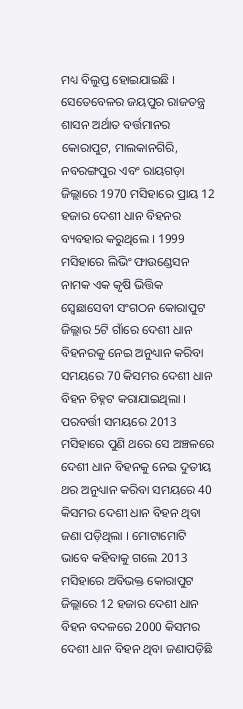ମଧ୍ୟ ବିଲୁପ୍ତ ହୋଇଯାଇଛି । ସେତେବେଳର ଜୟପୁର ରାଜତନ୍ତ୍ର ଶାସନ ଅର୍ଥାତ ବର୍ତ୍ତମାନର କୋରାପୁଟ, ମାଲକାନଗିରି, ନବରଙ୍ଗପୁର ଏବଂ ରାୟଗଡ଼ା ଜିଲ୍ଲାରେ 1970 ମସିହାରେ ପ୍ରାୟ 12 ହଜାର ଦେଶୀ ଧାନ ବିହନର ବ୍ୟବହାର କରୁଥିଲେ । 1999 ମସିହାରେ ଲିଭିଂ ଫାଉଣ୍ଡେସନ ନାମକ ଏକ କୃଷି ଭିତ୍ତିକ ସ୍ବେଛାସେବୀ ସଂଗଠନ କୋରାପୁଟ ଜିଲ୍ଲାର 5ଟି ଗାଁରେ ଦେଶୀ ଧାନ ବିହନରକୁ ନେଇ ଅନୁଧ୍ୟାନ କରିବା ସମୟରେ 70 କିସମର ଦେଶୀ ଧାନ ବିହନ ଚିହ୍ନଟ କରାଯାଇଥିଲା । ପରବର୍ତ୍ତୀ ସମୟରେ 2013 ମସିହାରେ ପୁଣି ଥରେ ସେ ଅଞ୍ଚଳରେ ଦେଶୀ ଧାନ ବିହନକୁ ନେଇ ଦୁତୀୟ ଥର ଅନୁଧ୍ୟାନ କରିବା ସମୟରେ 40 କିସମର ଦେଶୀ ଧାନ ବିହନ ଥିବା ଜଣା ପଡ଼ିଥିଲା । ମୋଟାମୋଟି ଭାବେ କହିବାକୁ ଗଲେ 2013 ମସିହାରେ ଅବିଭକ୍ତ କୋରାପୁଟ ଜିଲ୍ଲାରେ 12 ହଜାର ଦେଶୀ ଧାନ ବିହନ ବଦଳରେ 2000 କିସମର ଦେଶୀ ଧାନ ବିହନ ଥିବା ଜଣାପଡ଼ିଛି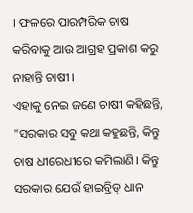। ଫଳରେ ପାରମ୍ପରିକ ଚାଷ କରିବାକୁ ଆଉ ଆଗ୍ରହ ପ୍ରକାଶ କରୁ ନାହାନ୍ତି ଚାଷୀ ।
ଏହାକୁ ନେଇ ଜଣେ ଚାଷୀ କହିଛନ୍ତି, "ସରକାର ସବୁ କଥା କହୁଛନ୍ତି, କିନ୍ତୁ ଚାଷ ଧୀରେଧୀରେ କମିଲାଣି। କିନ୍ତୁ ସରକାର ଯେଉଁ ହାଇବ୍ରିଡ୍ ଧାନ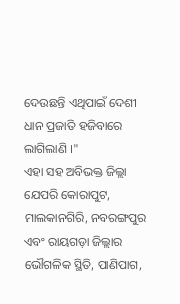ଦେଉଛନ୍ତି ଏଥିପାଇଁ ଦେଶୀ ଧାନ ପ୍ରଜାତି ହଜିବାରେ ଲାଗିଲାଣି ।"
ଏହା ସହ ଅବିଭକ୍ତ ଜିଲ୍ଲା ଯେପରି କୋରାପୁଟ, ମାଲକାନଗିରି, ନବରଙ୍ଗପୁର ଏବଂ ରାୟଗଡ଼ା ଜିଲ୍ଲାର ଭୌଗଳିକ ସ୍ଥିତି, ପାଣିପାଗ,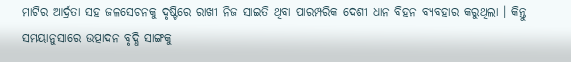ମାଟିର ଆର୍ଦ୍ରତା ସହ ଜଳସେଚନକୁ ଦୃଷ୍ଟିରେ ରାଖୀ ନିଜ ସାଇତି ଥିବା ପାରମ୍ପରିକ ଦେଶୀ ଧାନ ବିହନ ବ୍ୟବହାର କରୁଥିଲା । କିନ୍ତୁ ସମୟାନୁସାରେ ଉତ୍ପାଦନ ବୃଦ୍ଧି ସାଙ୍ଗକୁ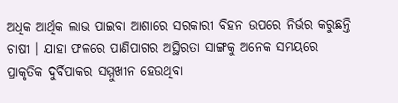ଅଧିକ ଆର୍ଥିକ ଲାଭ ପାଇବା ଆଶାରେ ସରକାରୀ ବିହନ ଉପରେ ନିର୍ଭର କରୁଛନ୍ତି ଚାଷୀ । ଯାହା ଫଳରେ ପାଣିପାଗର ଅସ୍ଥିରତା ସାଙ୍ଗକୁ ଅନେକ ସମୟରେ ପ୍ରାକୃତିକ ଦୁର୍ବିପାକର ସମ୍ମୁଖୀନ ହେଉଥିବା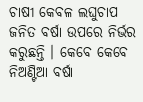ଚାଷୀ କେବଳ ଲଘୁଚାପ ଜନିତ ବର୍ଷା ଉପରେ ନିର୍ଭର କରୁଛନ୍ତି । କେବେ କେବେ ନିଅଣ୍ଟିଆ ବର୍ଷା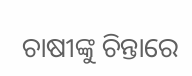ଚାଷୀଙ୍କୁ ଚିନ୍ତାରେ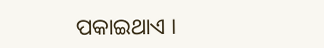ପକାଇଥାଏ ।